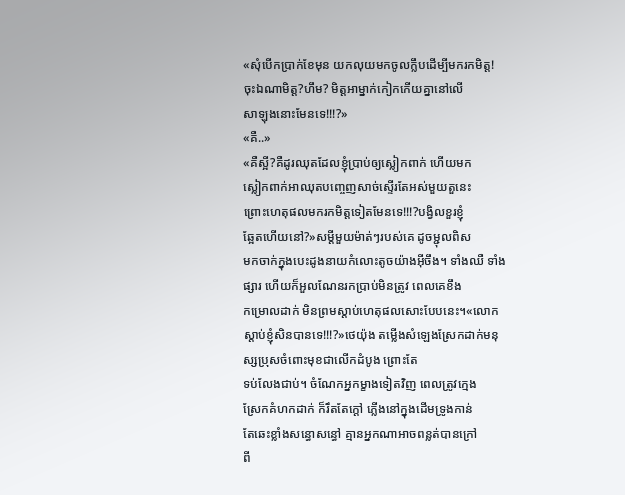«សុំបេីកប្រាក់ខែមុន យកលុយមកចូលក្លឹបដេីម្បីមករកមិត្ត!
ចុះឯណាមិត្ត?ហឹម? មិត្តអាម្នាក់កៀកកេីយគ្នានៅលេី
សាឡុងនោះមែនទេ!!!?»
«គឺ..»
«គឺស្អី?គឺដូរឈុតដែលខ្ញុំប្រាប់ឲ្យស្លៀកពាក់ ហេីយមក
ស្លៀកពាក់អាឈុតបញ្ចេញសាច់ស្ទេីរតែអស់មួយតួនេះ
ព្រោះហេតុផលមករកមិត្តទៀតមែនទេ!!!?បង្វិលខួរខ្ញុំ
ឆ្អែតហើយនៅ?»សម្ដីមួយម៉ាត់ៗរបស់គេ ដូចម្ជុលពិស
មកចាក់ក្នុងបេះដូងនាយកំលោះតូចយ៉ាងអ៊ីចឹង។ ទាំងឈឺ ទាំងផ្សារ ហើយក៏អួលណែនរកប្រាប់មិនត្រូវ ពេលគេខឹង
កម្រោលដាក់ មិនព្រមស្ដាប់ហេតុផលសោះបែបនេះ។«លោកស្ដាប់ខ្ញុំសិនបានទេ!!!?»ថេយ៉ុង តម្លេីងសំឡេងស្រែកដាក់មនុស្សប្រុសចំពោះមុខជាលេីកដំបូង ព្រោះតែ
ទប់លែងជាប់។ ចំណែកអ្នកម្ខាងទៀតវិញ ពេលត្រូវក្មេង
ស្រែកគំហកដាក់ ក៏រឹតតែក្ដៅ ភ្លេីងនៅក្នុងដេីមទ្រូងកាន់
តែឆេះខ្លាំងសន្ធោសន្ធៅ គ្មានអ្នកណាអាចពន្លត់បានក្រៅ
ពី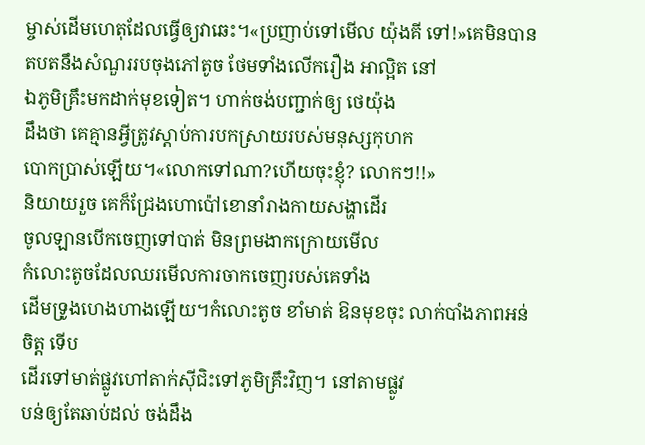ម្ចាស់ដេីមហេតុដែលធ្វេីឲ្យវាឆេះ។«ប្រញាប់ទៅមើល យ៉ុងគី ទៅ!»គេមិនបានតបតនឹងសំណួររបចុងភៅតូច ថែមទាំងលេីករឿង អាល្អិត នៅ
ឯភូមិគ្រឹះមកដាក់មុខទៀត។ ហាក់ចង់បញ្ជាក់ឲ្យ ថេយ៉ុង
ដឹងថា គេគ្មានអ្វីត្រូវស្ដាប់ការបកស្រាយរបស់មនុស្សកុហក
បោកប្រាស់ឡេីយ។«លោកទៅណា?ហេីយចុះខ្ញុំ? លោកៗ!!»
និយាយរួច គេក៏ជ្រែងហោប៉ៅខោនាំរាងកាយសង្ហាដេីរ
ចូលឡានបេីកចេញទៅបាត់ មិនព្រមងាកក្រោយមេីល
កំលោះតូចដែលឈរមេីលការចាកចេញរបស់គេទាំង
ដេីមទ្រូងហេងហាងឡេីយ។កំលោះតូច ខាំមាត់ ឱនមុខចុះ លាក់បាំងភាពអន់ចិត្ត ទេីប
ដេីរទៅមាត់ផ្លូវហៅតាក់សុីជិះទៅភូមិគ្រឹះវិញ។ នៅតាមផ្លូវ
បន់ឲ្យតែឆាប់ដល់ ចង់ដឹង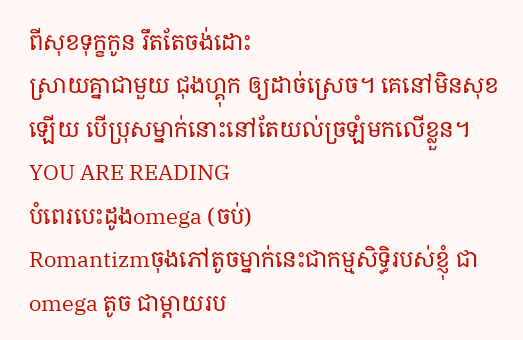ពីសុខទុក្ខកូន រឹតតែចង់ដោះ
ស្រាយគ្នាជាមួយ ជុងហ្គុក ឲ្យដាច់ស្រេច។ គេនៅមិនសុខ
ឡើយ បេីប្រុសម្នាក់នោះនៅតែយល់ច្រឡំមកលេីខ្លួន។
YOU ARE READING
បំពេរបេះដូងomega (ចប់)
Romantizmចុងភៅតូចម្នាក់នេះជាកម្មសិទ្ធិរបស់ខ្ញុំ ជាomega តូច ជាម្ដាយរប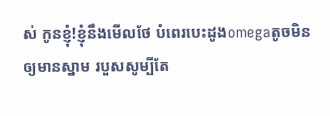ស់ កូនខ្ញុំ!ខ្ញុំនឹងមេីលថែ បំពេរបេះដូងomegaតូចមិនឲ្យមានស្នាម របួសសូម្បីតែ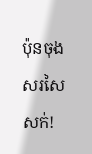ប៉ុនចុងសរសៃសក់!